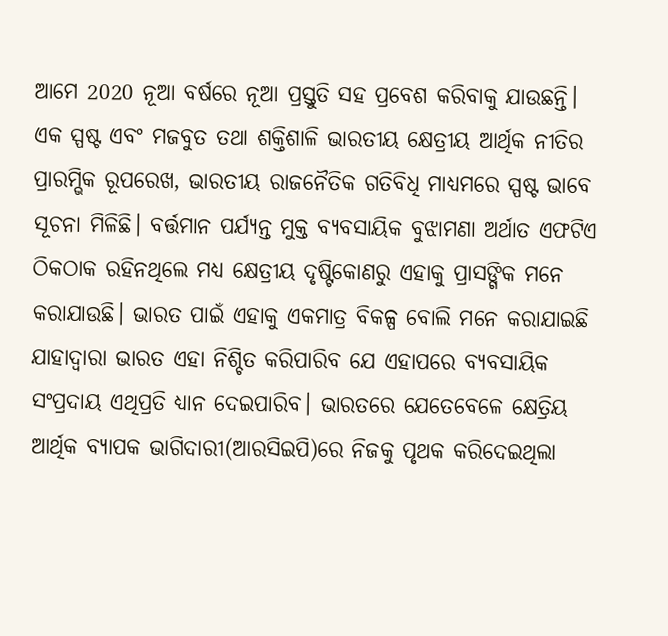ଆମେ 2020 ନୂଆ ବର୍ଷରେ ନୂଆ ପ୍ରସ୍ତୁତି ସହ ପ୍ରବେଶ କରିବାକୁ ଯାଉଛନ୍ତି। ଏକ ସ୍ପଷ୍ଟ ଏବଂ ମଜବୁତ ତଥା ଶକ୍ତିଶାଳି ଭାରତୀୟ କ୍ଷେତ୍ରୀୟ ଆର୍ଥିକ ନୀତିର ପ୍ରାରମ୍ଭିକ ରୂପରେଖ, ଭାରତୀୟ ରାଜନୈତିକ ଗତିବିଧି ମାଧ୍ୟମରେ ସ୍ପଷ୍ଟ ଭାବେ ସୂଚନା ମିଳିଛି। ବର୍ତ୍ତମାନ ପର୍ଯ୍ୟନ୍ତ ମୁକ୍ତ ବ୍ୟବସାୟିକ ବୁଝାମଣା ଅର୍ଥାତ ଏଫଟିଏ ଠିକଠାକ ରହିନଥିଲେ ମଧ୍ୟ କ୍ଷେତ୍ରୀୟ ଦୃଷ୍ଟିକୋଣରୁ ଏହାକୁ ପ୍ରାସଙ୍ଗିକ ମନେ କରାଯାଉଛି। ଭାରତ ପାଇଁ ଏହାକୁ ଏକମାତ୍ର ବିକଳ୍ପ ବୋଲି ମନେ କରାଯାଇଛି ଯାହାଦ୍ୱାରା ଭାରତ ଏହା ନିଶ୍ଚିତ କରିପାରିବ ଯେ ଏହାପରେ ବ୍ୟବସାୟିକ ସଂପ୍ରଦାୟ ଏଥିପ୍ରତି ଧ୍ୟାନ ଦେଇପାରିବ। ଭାରତରେ ଯେତେବେଳେ କ୍ଷେତ୍ରିୟ ଆର୍ଥିକ ବ୍ୟାପକ ଭାଗିଦାରୀ(ଆରସିଇପି)ରେ ନିଜକୁ ପୃଥକ କରିଦେଇଥିଲା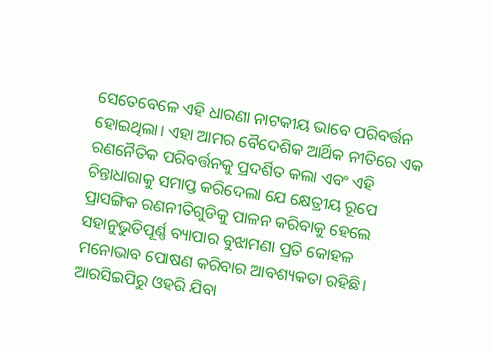ସେତେବେଳେ ଏହି ଧାରଣା ନାଟକୀୟ ଭାବେ ପରିବର୍ତ୍ତନ ହୋଇଥିଲା। ଏହା ଆମର ବୈଦେଶିକ ଆର୍ଥିକ ନୀତିରେ ଏକ ରଣନୈତିକ ପରିବର୍ତ୍ତନକୁ ପ୍ରଦର୍ଶିତ କଲା ଏବଂ ଏହି ଚିନ୍ତାଧାରାକୁ ସମାପ୍ତ କରିଦେଲା ଯେ କ୍ଷେତ୍ରୀୟ ରୂପେ ପ୍ରାସଙ୍ଗିକ ରଣନୀତିଗୁଡିକୁ ପାଳନ କରିବାକୁ ହେଲେ ସହାନୁଭୁତିପୂର୍ଣ୍ଣ ବ୍ୟାପାର ବୁଝାମଣା ପ୍ରତି କୋହଳ ମନୋଭାବ ପୋଷଣ କରିବାର ଆବଶ୍ୟକତା ରହିଛି।
ଆରସିଇପିରୁ ଓହରି ଯିବା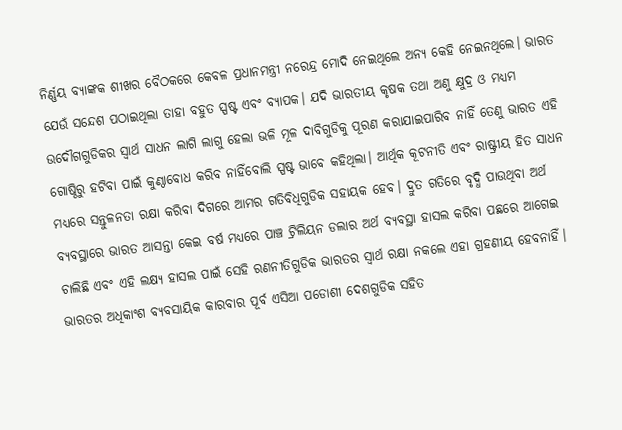ନିର୍ଣ୍ଣୟ ବ୍ୟାଙ୍କକ ଶୀଖର ବୈଠକରେ କେବଳ ପ୍ରଧାନମନ୍ତ୍ରୀ ନରେନ୍ଦ୍ର ମୋଦି ନେଇଥିଲେ ଅନ୍ୟ କେହି ନେଇନଥିଲେ। ଭାରତ ଯେଉଁ ସନ୍ଦେଶ ପଠାଇଥିଲା ତାହା ବହୁତ ସ୍ପଷ୍ଟ ଏବଂ ବ୍ୟାପକ। ଯଦି ଭାରତୀୟ କୃଷକ ତଥା ଅଣୁ କ୍ଷୁଦ୍ର ଓ ମଧ୍ୟମ ଉଦୌଗଗୁଡିକର ସ୍ୱାର୍ଥ ସାଧନ ଲାଗି ଲାଗୁ ହେଲା ଭଳି ମୂଳ ଦାବିଗୁଡିକୁ ପୂରଣ କରାଯାଇପାରିବ ନାହିଁ ତେଣୁ ଭାରତ ଏହି ଗୋଷ୍ଠିରୁ ହଟିବା ପାଇଁ କୁଣ୍ଠାବୋଧ କରିବ ନାହିଁବୋଲି ସ୍ପଷ୍ଟ ଭାବେ କହିଥିଲା। ଆର୍ଥିକ କୂଟନୀତି ଏବଂ ରାଷ୍ଟ୍ରୀୟ ହିତ ସାଧନ ମଧ୍ୟରେ ସନ୍ତୁଳନତା ରକ୍ଷା କରିବା ଦିଗରେ ଆମର ଗତିବିଧିଗୁଡିକ ସହାୟକ ହେବ। ଦ୍ରୁତ ଗତିରେ ବୃଦ୍ଧି ପାଉଥିବା ଅର୍ଥ ବ୍ୟବସ୍ଥାରେ ଭାରତ ଆସନ୍ତା କେଇ ବର୍ଷ ମଧ୍ୟରେ ପାଞ୍ଚ ଟ୍ରିଲିୟନ ଡଲାର ଅର୍ଥ ବ୍ୟବସ୍ଥା ହାସଲ କରିବା ପଛରେ ଆଗେଇ ଚାଲିଛି ଏବଂ ଏହି ଲକ୍ଷ୍ୟ ହାସଲ ପାଇଁ ସେହି ରଣନୀତିଗୁଡିକ ଭାରତର ସ୍ୱାର୍ଥ ରକ୍ଷା ନକଲେ ଏହା ଗ୍ରହଣୀୟ ହେବନାହିଁ।
ଭାରତର ଅଧିକାଂଶ ବ୍ୟବସାୟିକ କାରବାର ପୂର୍ବ ଏସିଆ ପଡୋଶୀ ଦେଶଗୁଡିକ ସହିତ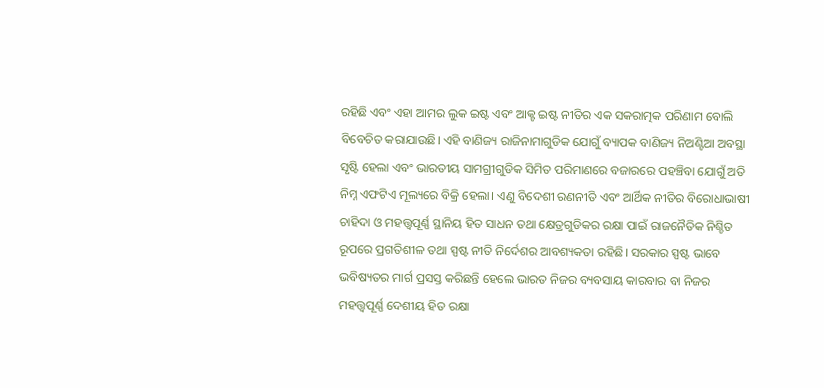ରହିଛି ଏବଂ ଏହା ଆମର ଲୁକ ଇଷ୍ଟ ଏବଂ ଆକ୍ଟ ଇଷ୍ଟ ନୀତିର ଏକ ସକରାତ୍ମକ ପରିଣାମ ବୋଲି ବିବେଚିତ କରାଯାଉଛି। ଏହି ବାଣିଜ୍ୟ ରାଜିନାମାଗୁଡିକ ଯୋଗୁଁ ବ୍ୟାପକ ବାଣିଜ୍ୟ ନିଅଣ୍ଟିଆ ଅବସ୍ଥା ସୃଷ୍ଟି ହେଲା ଏବଂ ଭାରତୀୟ ସାମଗ୍ରୀଗୁଡିକ ସିମିତ ପରିମାଣରେ ବଜାରରେ ପହଞ୍ଚିବା ଯୋଗୁଁ ଅତି ନିମ୍ନ ଏଫଟିଏ ମୂଲ୍ୟରେ ବିକ୍ରି ହେଲା। ଏଣୁ ବିଦେଶୀ ରଣନୀତି ଏବଂ ଆର୍ଥିକ ନୀତିର ବିରୋଧାଭାଷୀ ଚାହିଦା ଓ ମହତ୍ତ୍ୱପୂର୍ଣ୍ଣ ସ୍ଥାନିୟ ହିତ ସାଧନ ତଥା କ୍ଷେତ୍ରଗୁଡିକର ରକ୍ଷା ପାଇଁ ରାଜନୈତିକ ନିଶ୍ଚିତ ରୂପରେ ପ୍ରଗତିଶୀଳ ତଥା ସ୍ପଷ୍ଟ ନୀତି ନିର୍ଦେଶର ଆବଶ୍ୟକତା ରହିଛି। ସରକାର ସ୍ପଷ୍ଟ ଭାବେ ଭବିଷ୍ୟତର ମାର୍ଗ ପ୍ରସସ୍ତ କରିଛନ୍ତି ହେଲେ ଭାରତ ନିଜର ବ୍ୟବସାୟ କାରବାର ବା ନିଜର ମହତ୍ତ୍ୱପୂର୍ଣ୍ଣ ଦେଶୀୟ ହିତ ରକ୍ଷା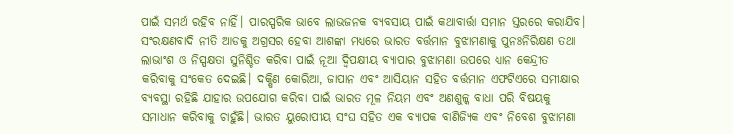ପାଇଁ ସମର୍ଥ ରହିବ ନାହିଁ। ପାରସ୍ପରିକ ଭାବେ ଲାଭଜନକ ବ୍ୟବସାୟ ପାଇଁ କଥାବାର୍ତ୍ତା ସମାନ ସ୍ତରରେ କରାଯିବ।
ସଂରକ୍ଷଣବାଦି ନୀତି ଆଡକୁ ଅଗ୍ରସର ହେବା ଆଶଙ୍କା ମଧ୍ୟରେ ଭାରତ ବର୍ତ୍ତମାନ ବୁଝାମଣାକୁ ପୁନଃନିରିକ୍ଷଣ ତଥା ଲାଭାଂଶ ଓ ନିସ୍ପକ୍ଷତା ସୁନିଶ୍ଚିତ କରିବା ପାଇଁ ନୂଆ ଦ୍ୱିପକ୍ଷୀୟ ବ୍ୟାପାର ବୁଝାମଣା ଉପରେ ଧ୍ୟାନ କେନ୍ଦ୍ରୀତ କରିବାକୁ ସଂକେତ ଦେଇଛି। ଦକ୍ଷିଣ କୋରିଆ, ଜାପାନ ଏବଂ ଆସିୟାନ ସହିତ ବର୍ତ୍ତମାନ ଏଫଟିଏରେ ସମୀକ୍ଷାର ବ୍ୟବସ୍ଥା ରହିଛି ଯାହାର ଉପଯୋଗ କରିବା ପାଇଁ ଭାରତ ମୂଳ ନିୟମ ଏବଂ ଅଣଶୁଳ୍କ ବାଧା ପରି ବିଷୟକୁ ସମାଧାନ କରିବାକୁ ଚାହୁଁଛି। ଭାରତ ୟୁରୋପୀୟ ସଂଘ ସହିତ ଏକ ବ୍ୟାପକ ବାଣିଜ୍ୟିକ ଏବଂ ନିବେଶ ବୁଝାମଣା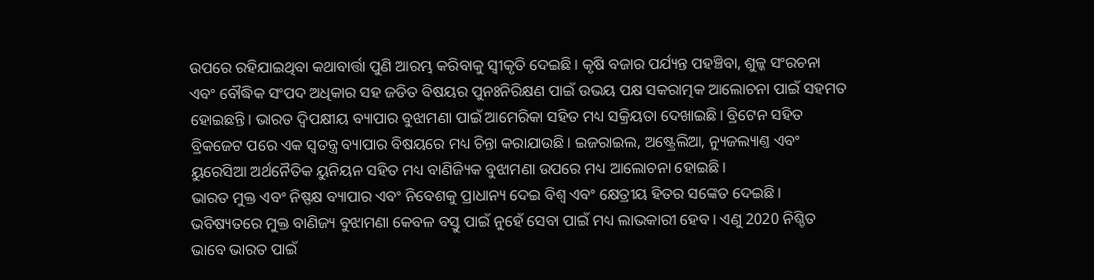ଉପରେ ରହିଯାଇଥିବା କଥାବାର୍ତ୍ତା ପୁଣି ଆରମ୍ଭ କରିବାକୁ ସ୍ୱୀକୃତି ଦେଇଛି। କୃଷି ବଜାର ପର୍ଯ୍ୟନ୍ତ ପହଞ୍ଚିବା, ଶୁଳ୍କ ସଂରଚନା ଏବଂ ବୌଦ୍ଧିକ ସଂପଦ ଅଧିକାର ସହ ଜଡିତ ବିଷୟର ପୁନଃନିରିକ୍ଷଣ ପାଇଁ ଉଭୟ ପକ୍ଷ ସକରାତ୍ମକ ଆଲୋଚନା ପାଇଁ ସହମତ ହୋଇଛନ୍ତି। ଭାରତ ଦ୍ୱିପକ୍ଷୀୟ ବ୍ୟାପାର ବୁଝାମଣା ପାଇଁ ଆମେରିକା ସହିତ ମଧ୍ୟ ସକ୍ରିୟତା ଦେଖାଇଛି। ବ୍ରିଟେନ ସହିତ ବ୍ରିକଜେଟ ପରେ ଏକ ସ୍ୱତନ୍ତ୍ର ବ୍ୟାପାର ବିଷୟରେ ମଧ୍ୟ ଚିନ୍ତା କରାଯାଉଛି। ଇଜରାଇଲ, ଅଷ୍ଟ୍ରେଲିଆ, ନ୍ୟୁଜଲ୍ୟାଣ୍ତ ଏବଂ ୟୁରେସିଆ ଅର୍ଥନୈତିକ ୟୁନିୟନ ସହିତ ମଧ୍ୟ ବାଣିଜ୍ୟିକ ବୁଝାମଣା ଉପରେ ମଧ୍ୟ ଆଲୋଚନା ହୋଇଛି।
ଭାରତ ମୁକ୍ତ ଏବଂ ନିଷ୍ପକ୍ଷ ବ୍ୟାପାର ଏବଂ ନିବେଶକୁ ପ୍ରାଧାନ୍ୟ ଦେଇ ବିଶ୍ୱ ଏବଂ କ୍ଷେତ୍ରୀୟ ହିତର ସଙ୍କେତ ଦେଇଛି। ଭବିଷ୍ୟତରେ ମୁକ୍ତ ବାଣିଜ୍ୟ ବୁଝାମଣା କେବଳ ବସ୍ତୁ ପାଇଁ ନୁହେଁ ସେବା ପାଇଁ ମଧ୍ୟ ଲାଭକାରୀ ହେବ। ଏଣୁ 2020 ନିଶ୍ଚିତ ଭାବେ ଭାରତ ପାଇଁ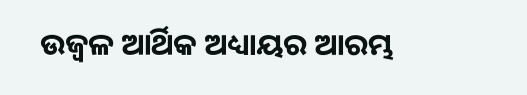ଉଜ୍ୱଳ ଆର୍ଥିକ ଅଧ୍ୟାୟର ଆରମ୍ଭ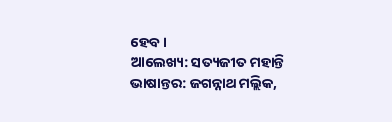ହେବ।
ଆଲେଖ୍ୟ: ସତ୍ୟଜୀତ ମହାନ୍ତି
ଭାଷାନ୍ତର: ଜଗନ୍ନାଥ ମଲ୍ଲିକ,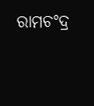ରାମଚଂଦ୍ର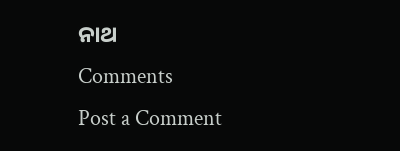ନାଥ
Comments
Post a Comment